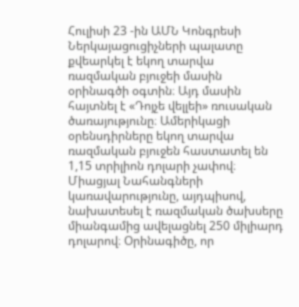Հուլիսի 23 -ին ԱՄՆ Կոնգրեսի Ներկայացուցիչների պալատը քվեարկել է եկող տարվա ռազմական բյուջեի մասին օրինագծի օգտին։ Այդ մասին հայտնել է «Դոյչե վելլեի» ռուսական ծառայությունը։ Ամերիկացի օրենսդիրները եկող տարվա ռազմական բյուջեն հաստատել են 1,15 տրիլիոն դոլարի չափով։ Միացյալ Նահանգների կառավարությունը, այդպիսով, նախատեսել է ռազմական ծախսերը միանգամից ավելացնել 250 միլիարդ դոլարով։ Օրինագիծը, որ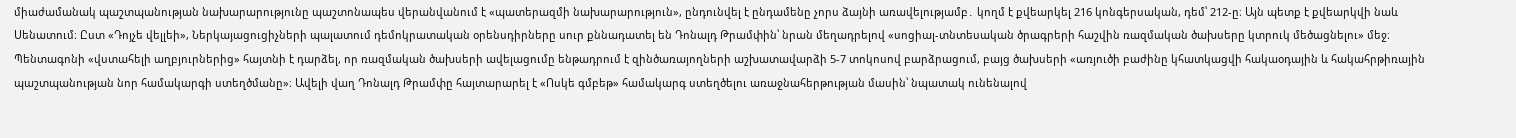միաժամանակ պաշտպանության նախարարությունը պաշտոնապես վերանվանում է «պատերազմի նախարարություն», ընդունվել է ընդամենը չորս ձայնի առավելությամբ․ կողմ է քվեարկել 216 կոնգերսական, դեմ՝ 212-ը։ Այն պետք է քվեարկվի նաև Սենատում։ Ըստ «Դոյչե վելլեի», Ներկայացուցիչների պալատում դեմոկրատական օրենսդիրները սուր քննադատել են Դոնալդ Թրամփին՝ նրան մեղադրելով «սոցիալ-տնտեսական ծրագրերի հաշվին ռազմական ծախսերը կտրուկ մեծացնելու» մեջ։ Պենտագոնի «վստահելի աղբյուրներից» հայտնի է դարձել, որ ռազմական ծախսերի ավելացումը ենթադրում է զինծառայողների աշխատավարձի 5-7 տոկոսով բարձրացում, բայց ծախսերի «առյուծի բաժինը կհատկացվի հակաօդային և հակահրթիռային պաշտպանության նոր համակարգի ստեղծմանը»։ Ավելի վաղ Դոնալդ Թրամփը հայտարարել է «Ոսկե գմբեթ» համակարգ ստեղծելու առաջնահերթության մասին՝ նպատակ ունենալով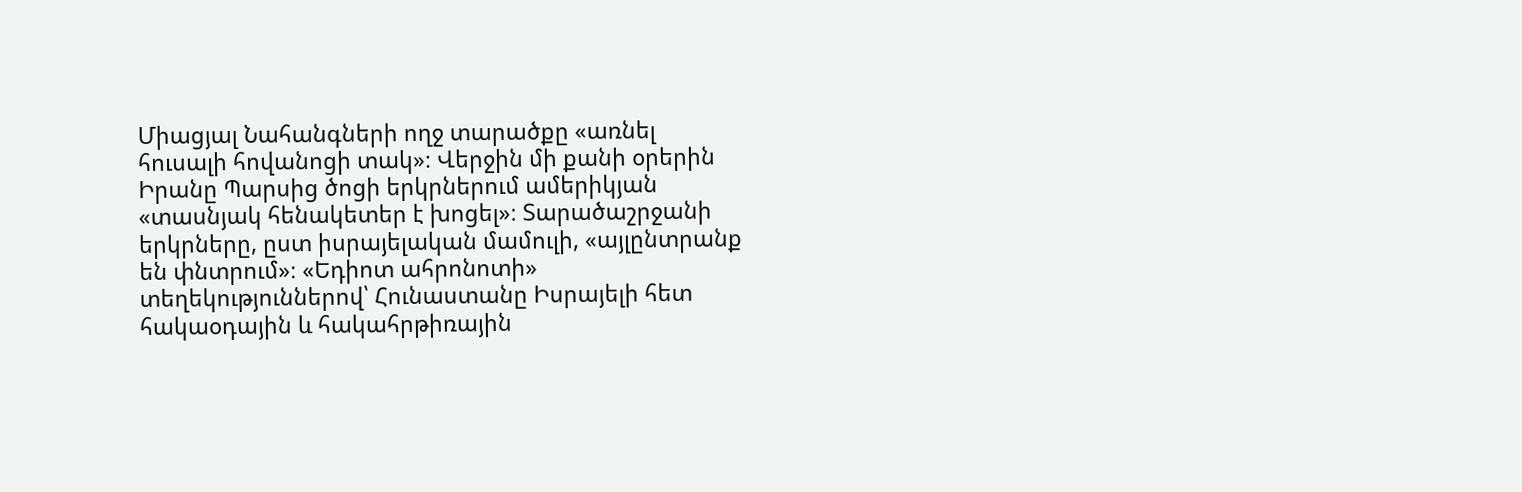Միացյալ Նահանգների ողջ տարածքը «առնել հուսալի հովանոցի տակ»։ Վերջին մի քանի օրերին Իրանը Պարսից ծոցի երկրներում ամերիկյան «տասնյակ հենակետեր է խոցել»։ Տարածաշրջանի երկրները, ըստ իսրայելական մամուլի, «այլընտրանք են փնտրում»։ «Եդիոտ ահրոնոտի» տեղեկություններով՝ Հունաստանը Իսրայելի հետ հակաօդային և հակահրթիռային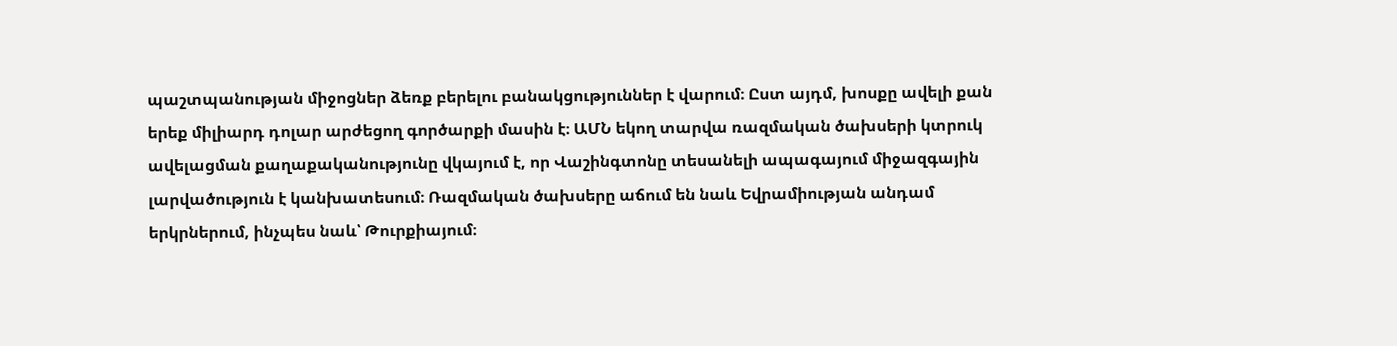պաշտպանության միջոցներ ձեռք բերելու բանակցություններ է վարում։ Ըստ այդմ, խոսքը ավելի քան երեք միլիարդ դոլար արժեցող գործարքի մասին է։ ԱՄՆ եկող տարվա ռազմական ծախսերի կտրուկ ավելացման քաղաքականությունը վկայում է, որ Վաշինգտոնը տեսանելի ապագայում միջազգային լարվածություն է կանխատեսում։ Ռազմական ծախսերը աճում են նաև Եվրամիության անդամ երկրներում, ինչպես նաև՝ Թուրքիայում։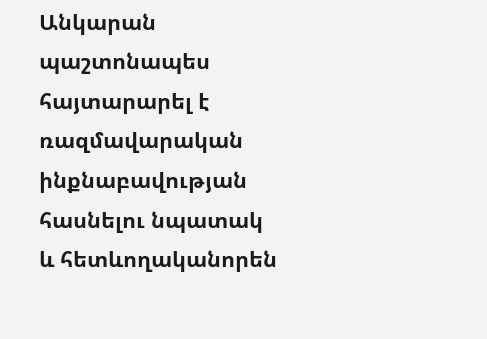Անկարան պաշտոնապես հայտարարել է ռազմավարական ինքնաբավության հասնելու նպատակ և հետևողականորեն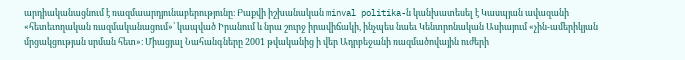արդիականացնում է ռազմաարդյունաբերությունը։ Բաքվի իշխանական minval politika-ն կանխատեսել է Կասպյան ավազանի «հետեւողական ռազմականացում»՝ կապված Իրանում և նրա շուրջ իրավիճակի, ինչպես նաեւ Կենտրոնական Ասիայում «չին-ամերիկյան մրցակցության սրման հետ»։ Միացյալ Նահանգները 2001 թվականից ի վեր Ադրբեջանի ռազմածովային ուժերի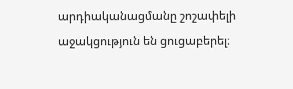արդիականացմանը շոշափելի աջակցություն են ցուցաբերել։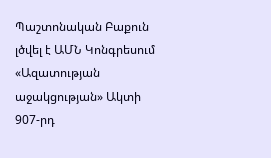Պաշտոնական Բաքուն լծվել է ԱՄՆ Կոնգրեսում «Ազատության աջակցության» Ակտի 907-րդ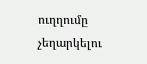ուղղումը չեղարկելու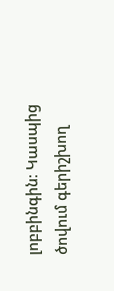լոբբինգին։ Կասպից ծովում գերիշխող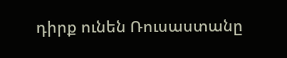դիրք ունեն Ռուսաստանը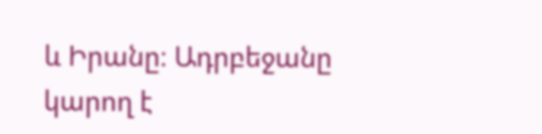և Իրանը։ Ադրբեջանը կարող է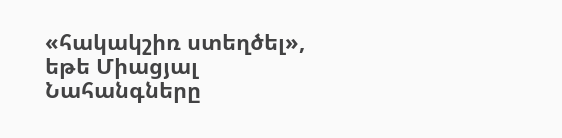«հակակշիռ ստեղծել», եթե Միացյալ Նահանգները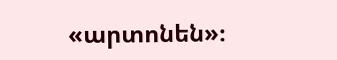«արտոնեն»։